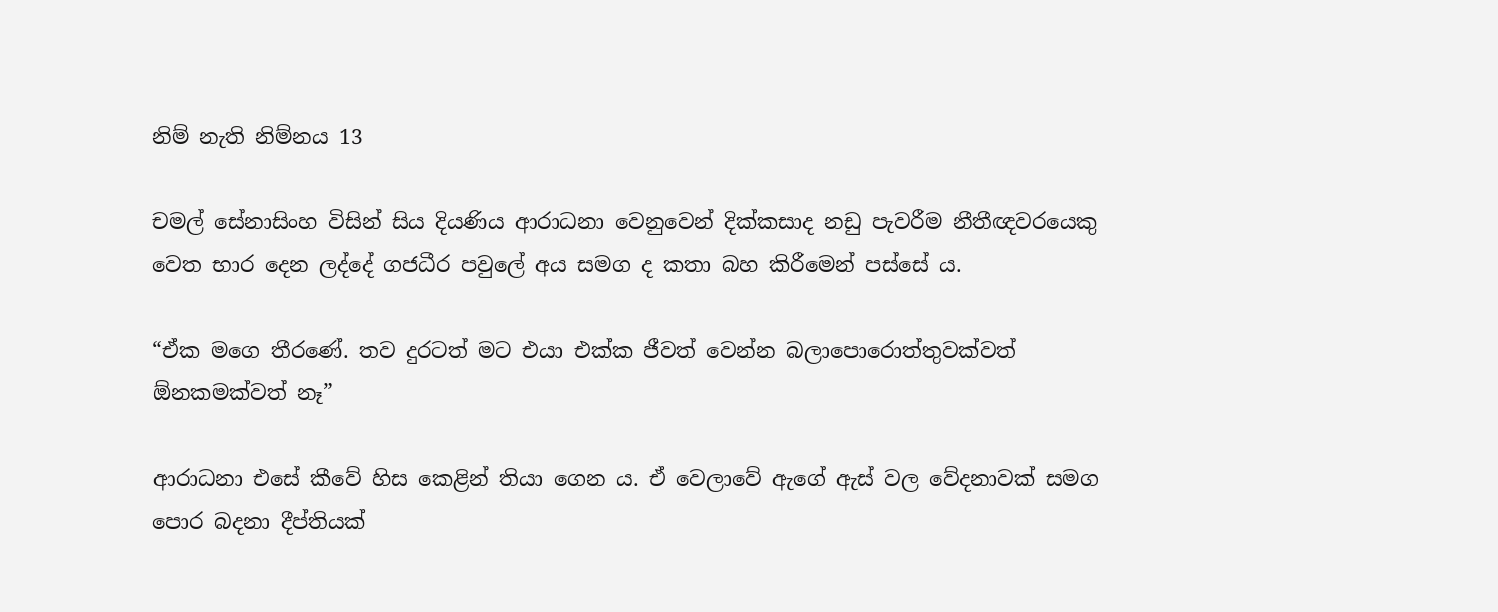නිම් නැති නිම්නය 13

චමල් සේනාසිංහ විසින් සිය දියණිය ආරාධනා වෙනුවෙන් දික්කසාද නඩු පැවරීම නීතීඥවරයෙකු වෙත භාර දෙන ලද්දේ ගජධීර පවුලේ අය සමග ද කතා බහ කිරීමෙන් පස්සේ ය.

“ඒක මගෙ තීරණේ. තව දුරටත් මට එයා එක්ක ජීවත් වෙන්න බලාපොරොත්තුවක්වත් ඕනකමක්වත් නෑ”

ආරාධනා එසේ කීවේ හිස කෙළින් තියා ගෙන ය. ඒ වෙලාවේ ඇගේ ඇස් වල වේදනාවක් සමග පොර බදනා දීප්තියක්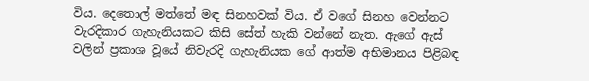විය. දෙතොල් මත්තේ මඳ සිනහවක් විය. ඒ වගේ සිනහ වෙන්නට වැරදිකාර ගැහැනියකට කිසි සේත් හැකි වන්නේ නැත. ඇගේ ඇස් වලින් ප්‍රකාශ වූයේ නිවැරදි ගැහැනියක ගේ ආත්ම අභිමානය පිළිබඳ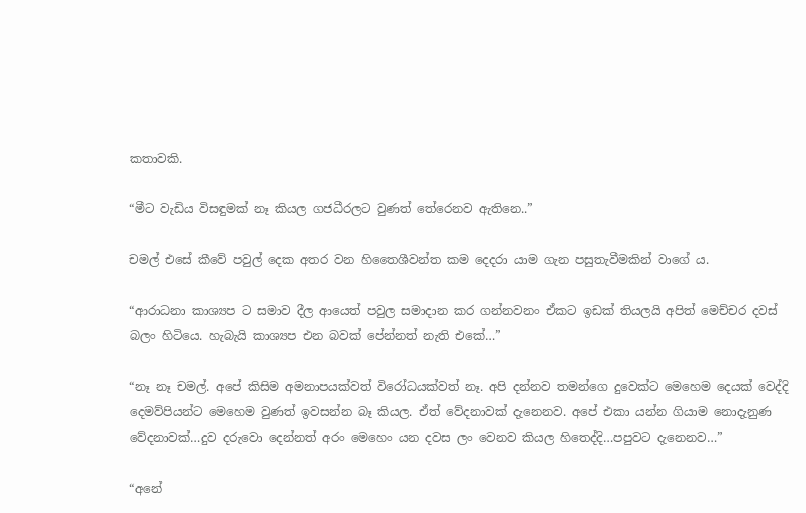කතාවකි.

“මීට වැඩිය විසඳුමක් නෑ කියල ගජධීරලට වුණත් තේරෙනව ඇතිනෙ..”

චමල් එසේ කීවේ පවුල් දෙක අතර වන හිතෛශීවන්ත කම දෙදරා යාම ගැන පසුතැවීමකින් වාගේ ය.

“ආරාධනා කාශ්‍යප ට සමාව දීල ආයෙත් පවුල සමාදාන කර ගන්නවනං ඒකට ඉඩක් තියලයි අපිත් මෙච්චර දවස් බලං හිටියෙ. හැබැයි කාශ්‍යප එන බවක් පේන්නත් නැති එකේ…”

“නෑ නෑ චමල්. අපේ කිසිම අමනාපයක්වත් විරෝධයක්වත් නෑ. අපි දන්නව තමන්ගෙ දුවෙක්ට මෙහෙම දෙයක් වෙද්දි දෙමව්පියන්ට මෙහෙම වුණත් ඉවසන්න බෑ කියල. ඒත් වේදනාවක් දැනෙනව. අපේ එකා යන්න ගියාම නොදැනුණ වේදනාවක්…දුව දරුවො දෙන්නත් අරං මෙහෙං යන දවස ලං වෙනව කියල හිතෙද්දි…පපුවට දැනෙනව…”

“අනේ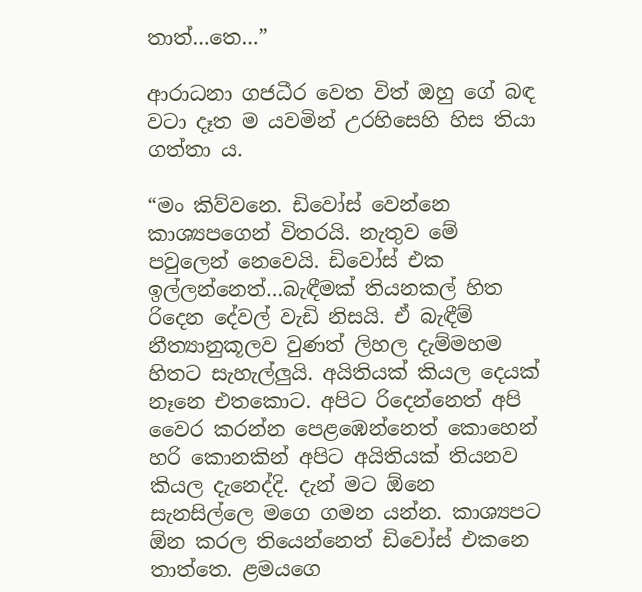තාත්…තෙ…”

ආරාධනා ගජධීර වෙත විත් ඔහු ගේ බඳ වටා දෑත ම යවමින් උරහිසෙහි හිස තියා ගත්තා ය.

“මං කිව්වනෙ. ඩිවෝස් වෙන්නෙ කාශ්‍යපගෙන් විතරයි. නැතුව මේ පවුලෙන් නෙවෙයි. ඩිවෝස් එක ඉල්ලන්නෙත්…බැඳීමක් තියනකල් හිත රිදෙන දේවල් වැඩි නිසයි. ඒ බැඳීම් නීත්‍යානුකූලව වුණත් ලිහල දැම්මහම හිතට සැහැල්ලුයි. අයිතියක් කියල දෙයක් නෑනෙ එතකොට. අපිට රිදෙන්නෙත් අපි වෛර කරන්න පෙළඹෙන්නෙත් කොහෙන් හරි කොනකින් අපිට අයිතියක් තියනව කියල දැනෙද්දි. දැන් මට ඕනෙ සැනසිල්ලෙ මගෙ ගමන යන්න. කාශ්‍යපට ඕන කරල තියෙන්නෙත් ඩිවෝස් එකනෙ තාත්තෙ. ළමයගෙ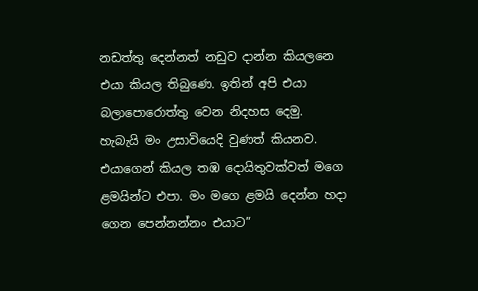නඩත්තු දෙන්නත් නඩුව දාන්න කියලනෙ එයා කියල තිබුණෙ. ඉතින් අපි එයා බලාපොරොත්තු වෙන නිදහස දෙමු. හැබැයි මං උසාවියෙදි වුණත් කියනව. එයාගෙන් කියල තඹ දොයිතුවක්වත් මගෙ ළමයින්ට එපා. මං මගෙ ළමයි දෙන්න හදා ගෙන පෙන්නන්නං එයාට”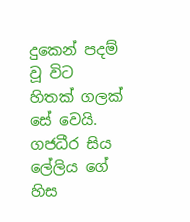දුකෙන් පදම් වූ විට හිතක් ගලක් සේ වෙයි. ගජධීර සිය ලේලිය ගේ හිස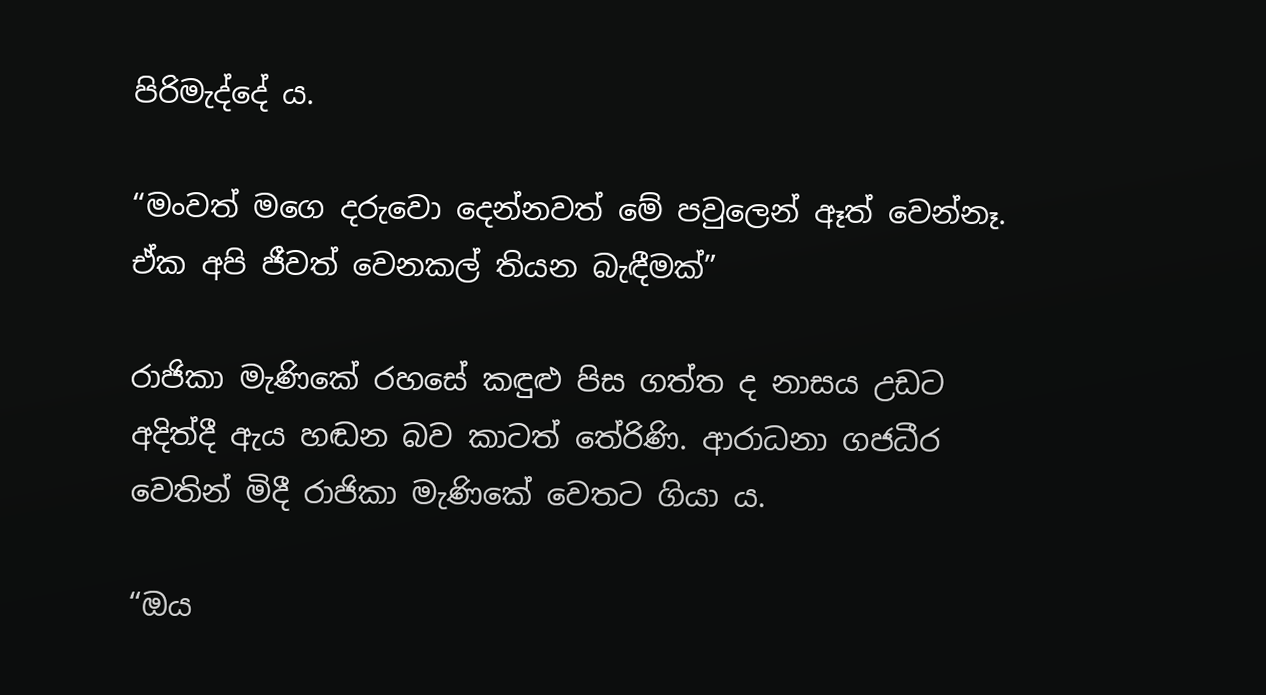පිරිමැද්දේ ය.

“මංවත් මගෙ දරුවො දෙන්නවත් මේ පවුලෙන් ඈත් වෙන්නෑ. ඒක අපි ජීවත් වෙනකල් තියන බැඳීමක්”

රාජිකා මැණිකේ රහසේ කඳුළු පිස ගත්ත ද නාසය උඩට අදිත්දී ඇය හඬන බව කාටත් තේරිණි. ආරාධනා ගජධීර වෙතින් මිදී රාජිකා මැණිකේ වෙතට ගියා ය.

“ඔය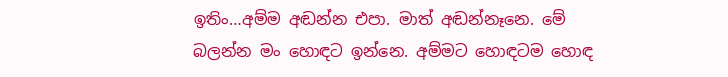ඉතිං…අම්ම අඬන්න එපා. මාත් අඬන්නෑනෙ. මේ බලන්න මං හොඳට ඉන්නෙ. අම්මට හොඳටම හොඳ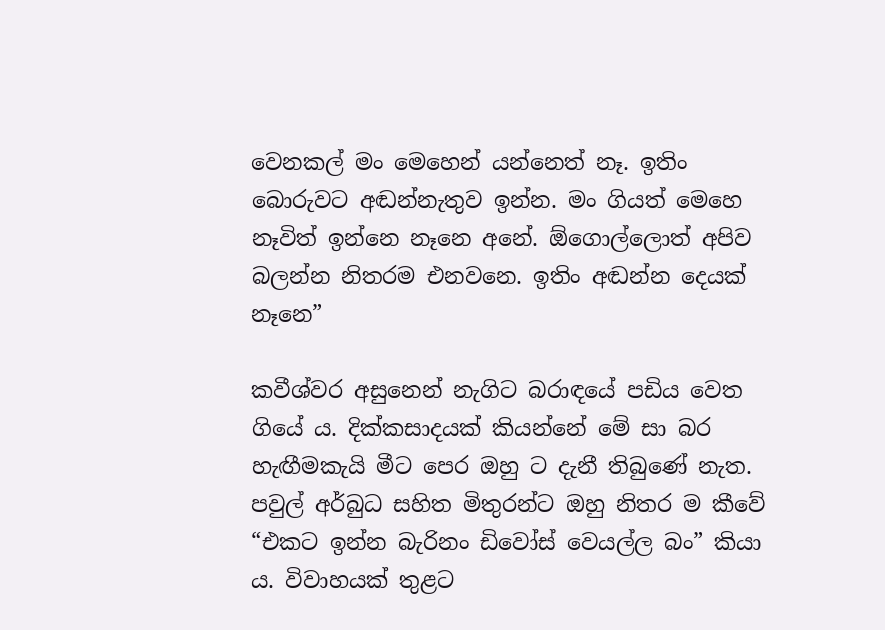වෙනකල් මං මෙහෙන් යන්නෙත් නෑ. ඉතිං බොරුවට අඬන්නැතුව ඉන්න. මං ගියත් මෙහෙ නෑවිත් ඉන්නෙ නෑනෙ අනේ. ඕගොල්ලොත් අපිව බලන්න නිතරම එනවනෙ. ඉතිං අඬන්න දෙයක් නෑනෙ”

කවීශ්වර අසුනෙන් නැගිට බරාඳයේ පඩිය වෙත ගියේ ය. දික්කසාදයක් කියන්නේ මේ සා බර හැඟීමකැයි මීට පෙර ඔහු ට දැනී තිබුණේ නැත. පවුල් අර්බුධ සහිත මිතුරන්ට ඔහු නිතර ම කීවේ “එකට ඉන්න බැරිනං ඩිවෝස් වෙයල්ල බං” කියා ය. විවාහයක් තුළට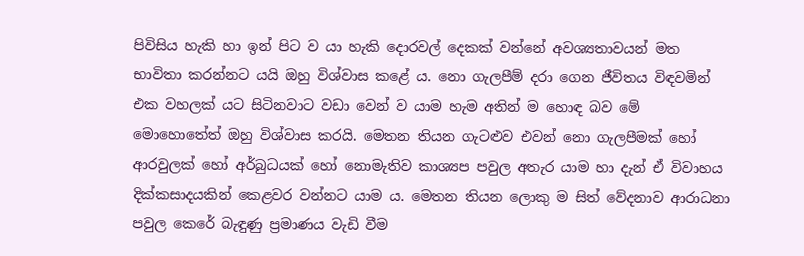පිවිසිය හැකි හා ඉන් පිට ව යා හැකි දොරවල් දෙකක් වන්නේ අවශ්‍යතාවයන් මත භාවිතා කරන්නට යයි ඔහු විශ්වාස කළේ ය. නො ගැලපීම් දරා ගෙන ජීවිතය විඳවමින් එක වහලක් යට සිටිනවාට වඩා වෙන් ව යාම හැම අතින් ම හොඳ බව මේ මොහොතේත් ඔහු විශ්වාස කරයි. මෙතන තියන ගැටළුව එවන් නො ගැලපීමක් හෝ ආරවුලක් හෝ අර්බුධයක් හෝ නොමැතිව කාශ්‍යප පවුල අතැර යාම හා දැන් ඒ විවාහය දික්කසාදයකින් කෙළවර වන්නට යාම ය. මෙතන තියන ලොකු ම සිත් වේදනාව ආරාධනා පවුල කෙරේ බැඳුණු ප්‍රමාණය වැඩි වීම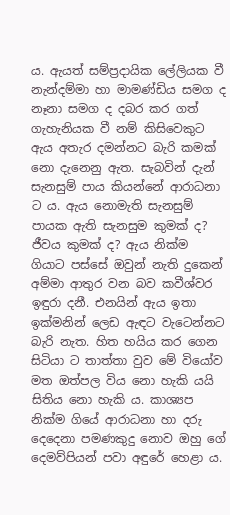ය. ඇයත් සම්ප්‍රදායික ලේලියක වී නැන්දම්මා හා මාමණ්ඩිය සමග ද නෑනා සමග ද දබර කර ගත් ගැහැනියක වී නම් කිසිවෙකුට ඇය අතැර දමන්නට බැරි කමක් නො දැනෙනු ඇත. සැබවින් දැන් සැනසුම් පාය කියන්නේ ආරාධනා ට ය. ඇය නොමැති සැනසුම් පායක ඇති සැනසුම කුමක් ද? ජීවය කුමක් ද? ඇය නික්ම ගියාට පස්සේ ඔවුන් නැති දුකෙන් අම්මා ආතුර වන බව කවීශ්වර ඉඳුරා දනී. එනයින් ඇය ඉතා ඉක්මනින් ලෙඩ ඇඳට වැටෙන්නට බැරි නැත. හිත හයිය කර ගෙන සිටියා ට තාත්තා වුව මේ වියෝව මත ඔත්පල විය නො හැකි යයි සිතිය නො හැකි ය. කාශ්‍යප නික්ම ගියේ ආරාධනා හා දරු දෙදෙනා පමණකුදු නොව ඔහු ගේ දෙමව්පියන් පවා අඳුරේ හෙළා ය.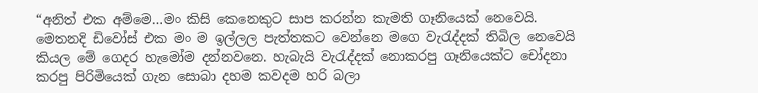“අනිත් එක අම්මෙ…මං කිසි කෙනෙකුට සාප කරන්න කැමති ගෑනියෙක් නෙවෙයි. මෙතනදි ඩිවෝස් එක මං ම ඉල්ලල පැත්තකට වෙන්නෙ මගෙ වැරැද්දක් තිබිල නෙවෙයි කියල මේ ගෙදර හැමෝම දන්නවනෙ. හැබැයි වැරැද්දක් නොකරපු ගෑනියෙක්ට චෝදනා කරපු පිරිමියෙක් ගැන සොබා දහම කවදම හරි බලා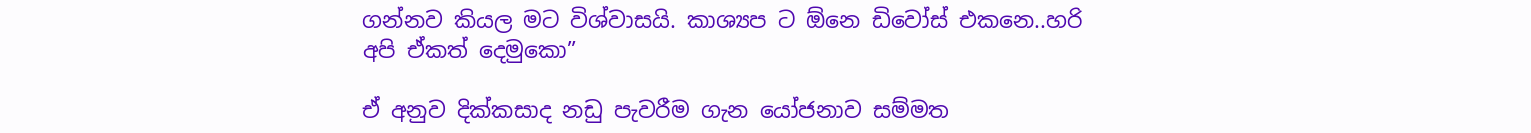ගන්නව කියල මට විශ්වාසයි. කාශ්‍යප ට ඕනෙ ඩිවෝස් එකනෙ..හරි අපි ඒකත් දෙමුකො”

ඒ අනුව දික්කසාද නඩු පැවරීම ගැන යෝජනාව සම්මත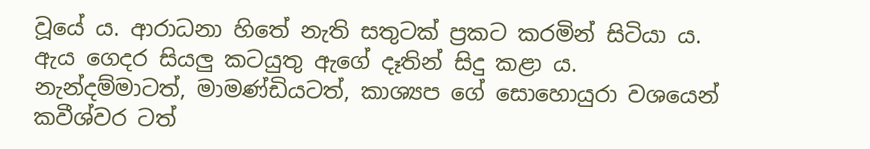වූයේ ය. ආරාධනා හිතේ නැති සතුටක් ප්‍රකට කරමින් සිටියා ය. ඇය ගෙදර සියලු කටයුතු ඇගේ දෑතින් සිදු කළා ය. නැන්දම්මාටත්, මාමණ්ඩියටත්, කාශ්‍යප ගේ සොහොයුරා වශයෙන් කවීශ්වර ටත්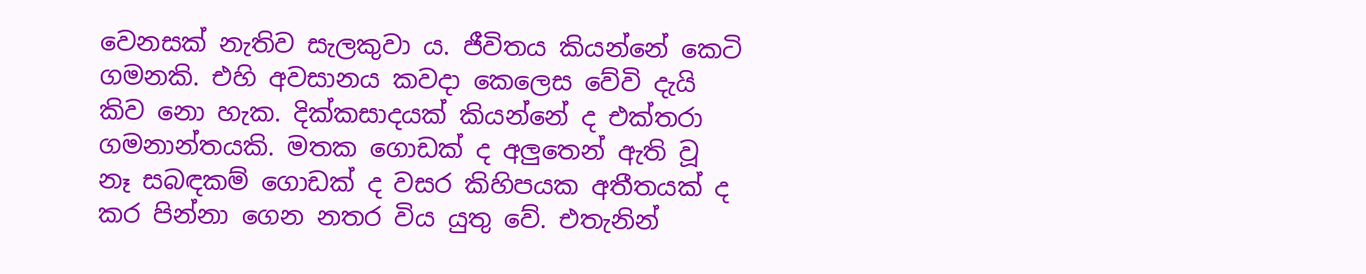වෙනසක් නැතිව සැලකුවා ය. ජීවිතය කියන්නේ කෙටි ගමනකි. එහි අවසානය කවදා කෙලෙස වේවි දැයි කිව නො හැක. දික්කසාදයක් කියන්නේ ද එක්තරා ගමනාන්තයකි. මතක ගොඩක් ද අලුතෙන් ඇති වූ නෑ සබඳකම් ගොඩක් ද වසර කිහිපයක අතීතයක් ද කර පින්නා ගෙන නතර විය යුතු වේ. එතැනින්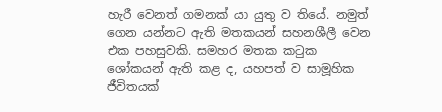හැරී වෙනත් ගමනක් යා යුතු ව තියේ. නමුත් ගෙන යන්නට ඇති මතකයන් සහනශීලී වෙන එක පහසුවකි. සමහර මතක කටුක ශෝකයන් ඇති කළ ද, යහපත් ව සාමූහික ජීවිතයක්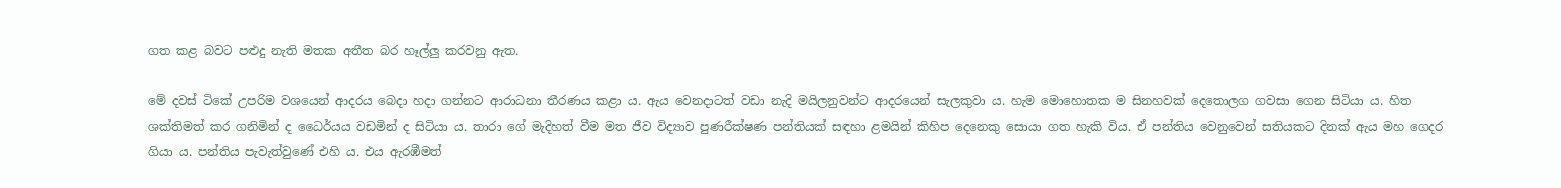ගත කළ බවට පළුදු නැති මතක අතීත බර හෑල්ලු කරවනු ඇත.

මේ දවස් ටිකේ උපරිම වශයෙන් ආදරය බෙදා හදා ගන්නට ආරාධනා තීරණය කළා ය. ඇය වෙනදාටත් වඩා නැදි මයිලනුවන්ට ආදරයෙන් සැලකුවා ය. හැම මොහොතක ම සිනහවක් දෙතොලග ගවසා ගෙන සිටියා ය. හිත ශක්තිමත් කර ගනිමින් ද ධෛර්යය වඩමින් ද සිටියා ය. තාරා ගේ මැදිහත් වීම මත ජීව විද්‍යාව පුණරීක්ෂණ පන්තියක් සඳහා ළමයින් කිහිප දෙනෙකු සොයා ගත හැකි විය. ඒ පන්තිය වෙනුවෙන් සතියකට දිනක් ඇය මහ ගෙදර ගියා ය. පන්තිය පැවැත්වුණේ එහි ය. එය ඇරඹීමත්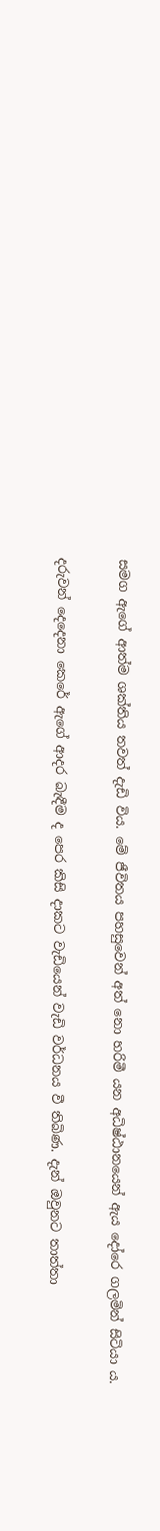සමග ඇගේ ආත්ම ශක්තිය තවත් දැඩි විය. මේ ජීවිතය පහසුවෙන් අත් නො හරිමී යන අධිෂ්ඨානයෙන් ඇය දෝරෙ ගලමින් සිටියා ය.

දරුවන් දෙදෙනා කෙරේ ඇගේ ආදර බැඳීම ද පෙර කිසි දාකට වැඩියෙන් වැඩි වර්ධනය වී තිබිණ. දැන් ඔවුනට තාත්තා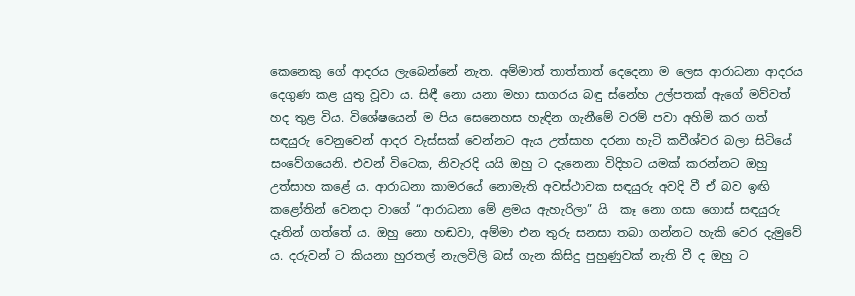කෙනෙකු ගේ ආදරය ලැබෙන්නේ නැත. අම්මාත් තාත්තාත් දෙදෙනා ම ලෙස ආරාධනා ආදරය දෙගුණ කළ යුතු වූවා ය. සිඳී නො යනා මහා සාගරය බඳු ස්නේහ උල්පතක් ඇගේ මව්වත් හද තුළ විය. විශේෂයෙන් ම පිය සෙනෙහස හැඳින ගැනීමේ වරම් පවා අහිමි කර ගත් සඳයුරු වෙනුවෙන් ආදර වැස්සක් වෙන්නට ඇය උත්සාහ දරනා හැටි කවීශ්වර බලා සිටියේ සංවේගයෙනි. එවන් විටෙක, නිවැරදි යයි ඔහු ට දැනෙනා විදිහට යමක් කරන්නට ඔහු උත්සාහ කළේ ය. ආරාධනා කාමරයේ නොමැති අවස්ථාවක සඳයුරු අවදි වී ඒ බව ඉඟි කළෝතින් වෙනදා වාගේ “ආරාධනා මේ ළමය ඇහැරිලා” යි  කෑ නො ගසා ගොස් සඳයුරු දෑතින් ගත්තේ ය. ඔහු නො හඬවා, අම්මා එන තුරු සනසා තබා ගන්නට හැකි වෙර දැමුවේ ය. දරුවන් ට කියනා හුරතල් නැලවිලි බස් ගැන කිසිදු පුහුණුවක් නැති වී ද ඔහු ට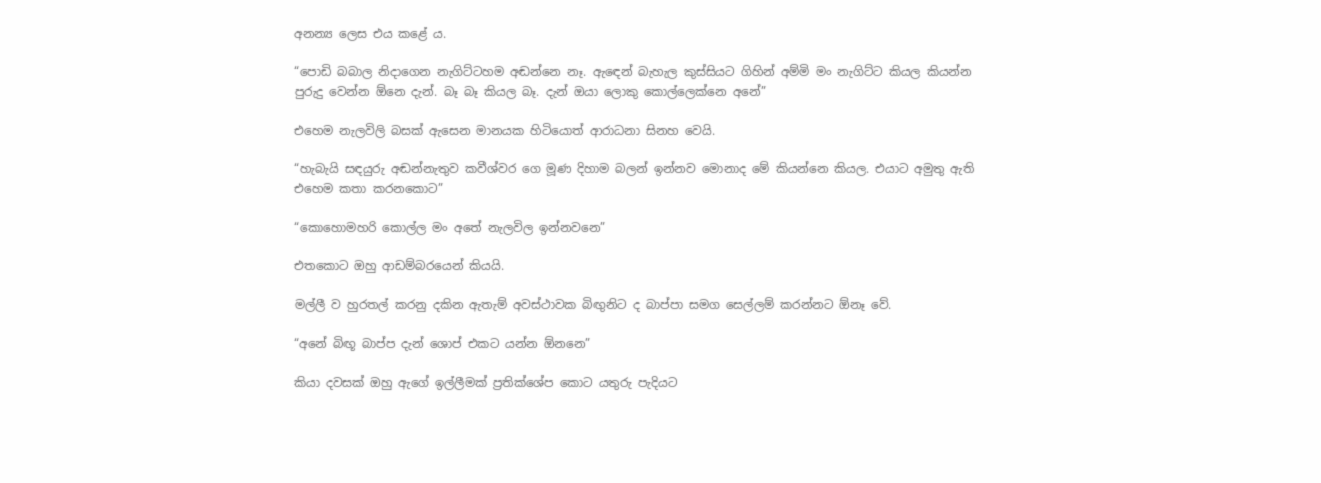අනන්‍ය ලෙස එය කළේ ය.

“පොඩි බබාල නිදාගෙන නැගිට්ටහම අඬන්නෙ නෑ. ඇඳෙන් බැහැල කුස්සියට ගිහින් අම්මි මං නැගිට්ට කියල කියන්න පුරුදු වෙන්න ඕනෙ දැන්. බෑ බෑ කියල බෑ. දැන් ඔයා ලොකු කොල්ලෙක්නෙ අනේ”

එහෙම නැලවිලි බසක් ඇසෙන මානයක හිටියොත් ආරාධනා සිනහ වෙයි.

“හැබැයි සඳයුරු අඬන්නැතුව කවීශ්වර ගෙ මූණ දිහාම බලන් ඉන්නව මොනාද මේ කියන්නෙ කියල. එයාට අමුතු ඇති එහෙම කතා කරනකොට”

“කොහොමහරි කොල්ල මං අතේ නැලවිල ඉන්නවනෙ”

එතකොට ඔහු ආඩම්බරයෙන් කියයි.

මල්ලී ව හුරතල් කරනු දකින ඇතැම් අවස්ථාවක බිඟුනිට ද බාප්පා සමග සෙල්ලම් කරන්නට ඕනෑ වේ.

“අනේ බිඟූ බාප්ප දැන් ශොප් එකට යන්න ඕනනෙ”

කියා දවසක් ඔහු ඇගේ ඉල්ලීමක් ප්‍රතික්ශේප කොට යතුරු පැදියට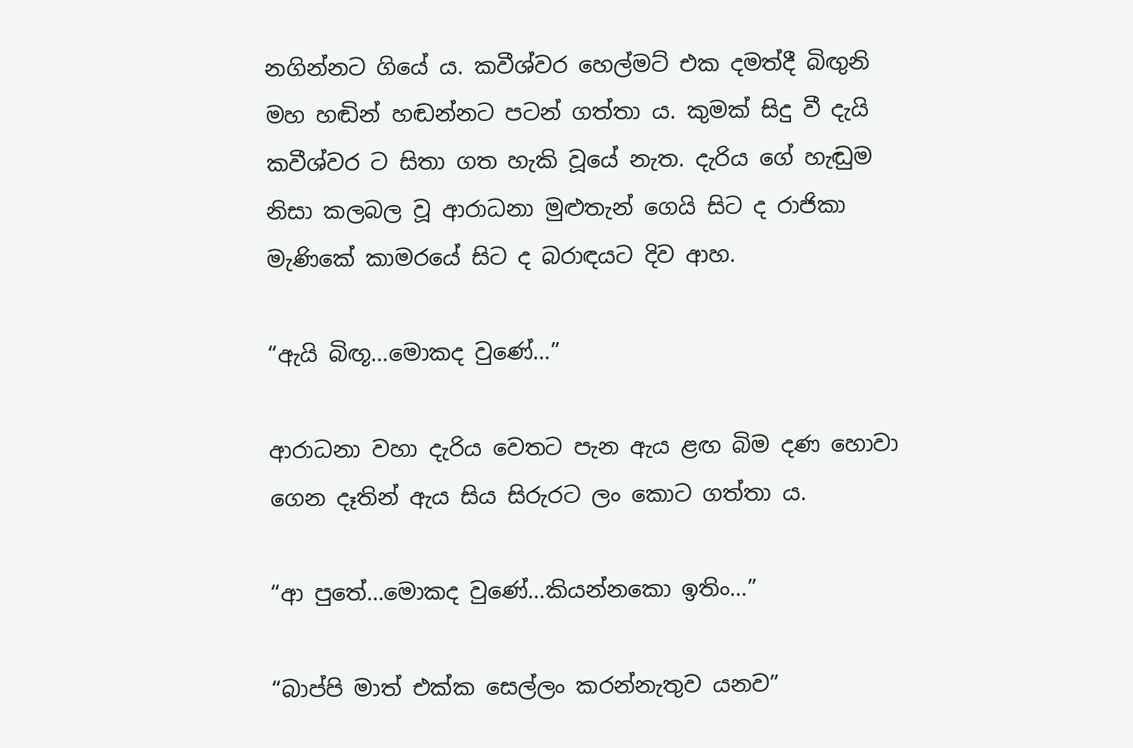නගින්නට ගියේ ය. කවීශ්වර හෙල්මට් එක දමත්දී බිඟුනි මහ හඬින් හඬන්නට පටන් ගත්තා ය. කුමක් සිදු වී දැයි කවීශ්වර ට සිතා ගත හැකි වූයේ නැත. දැරිය ගේ හැඬුම නිසා කලබල වූ ආරාධනා මුළුතැන් ගෙයි සිට ද රාජිකා මැණිකේ කාමරයේ සිට ද බරාඳයට දිව ආහ.

“ඇයි බිඟූ…මොකද වුණේ…”

ආරාධනා වහා දැරිය වෙතට පැන ඇය ළඟ බිම දණ හොවා ගෙන දෑතින් ඇය සිය සිරුරට ලං කොට ගත්තා ය.

“ආ පුතේ…මොකද වුණේ…කියන්නකො ඉතිං…”

“බාප්පි මාත් එක්ක සෙල්ලං කරන්නැතුව යනව”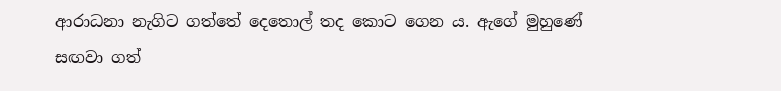ආරාධනා නැගිට ගත්තේ දෙතොල් තද කොට ගෙන ය. ඇගේ මුහුණේ සඟවා ගත්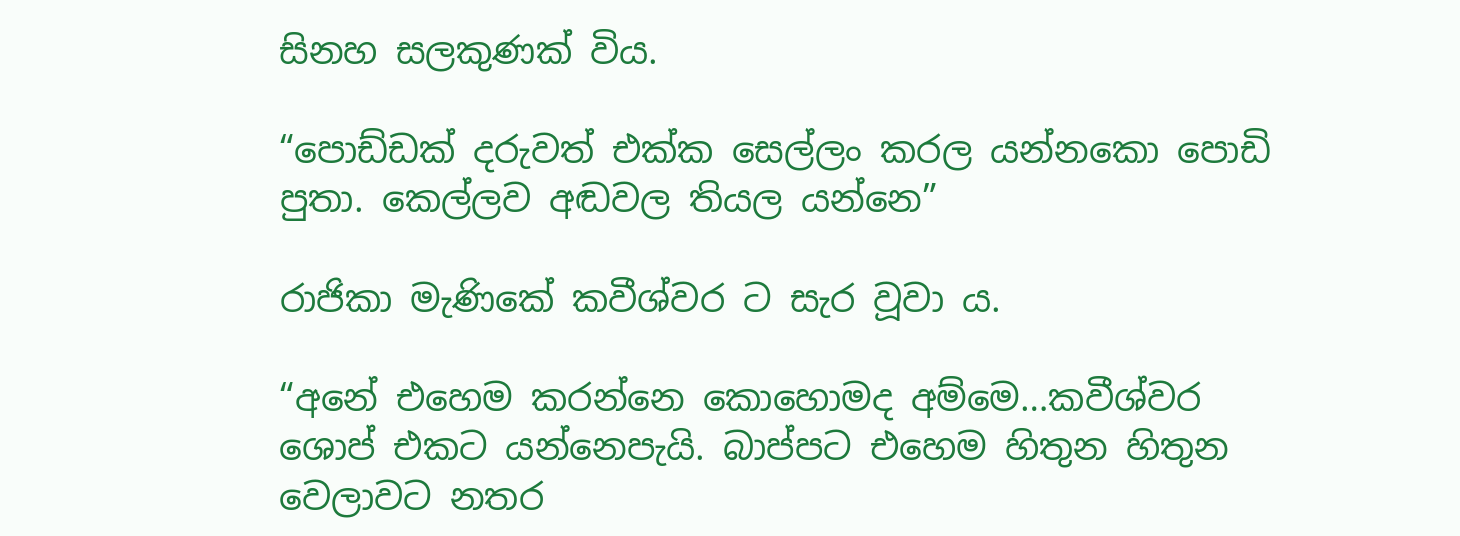සිනහ සලකුණක් විය.

“පොඩ්ඩක් දරුවත් එක්ක සෙල්ලං කරල යන්නකො පොඩි පුතා. කෙල්ලව අඬවල තියල යන්නෙ”

රාජිකා මැණිකේ කවීශ්වර ට සැර වූවා ය.

“අනේ එහෙම කරන්නෙ කොහොමද අම්මෙ…කවීශ්වර ශොප් එකට යන්නෙපැයි. බාප්පට එහෙම හිතුන හිතුන වෙලාවට නතර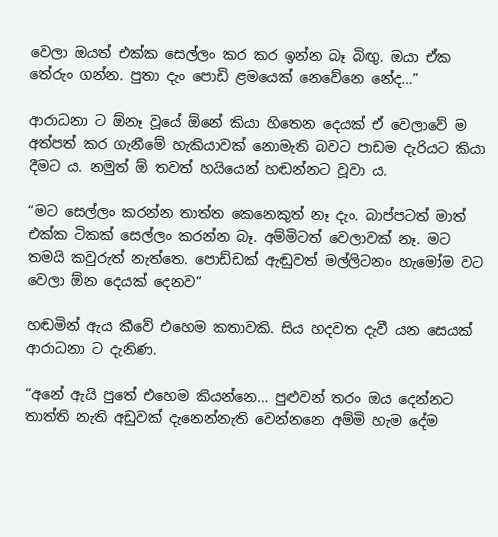වෙලා ඔයත් එක්ක සෙල්ලං කර කර ඉන්න බෑ බිඟු. ඔයා ඒක තේරුං ගන්න. පුතා දැං පොඩි ළමයෙක් නෙවේනෙ නේද…”

ආරාධනා ට ඕනෑ වූයේ ඕනේ කියා හිතෙන දෙයක් ඒ වෙලාවේ ම අත්පත් කර ගැනීමේ හැකියාවක් නොමැති බවට පාඩම දැරියට කියා දීමට ය. නමුත් ඕ තවත් හයියෙන් හඬන්නට වූවා ය.

“මට සෙල්ලං කරන්න තාත්ත කෙනෙකුත් නෑ දැං. බාප්පටත් මාත් එක්ක ටිකක් සෙල්ලං කරන්න බෑ. අම්මිටත් වෙලාවක් නෑ. මට තමයි කවුරුත් නැත්තෙ. පොඩ්ඩක් ඇඬුවත් මල්ලිටනං හැමෝම වට වෙලා ඕන දෙයක් දෙනව”

හඬමින් ඇය කීවේ එහෙම කතාවකි. සිය හදවත දැවී යන සෙයක් ආරාධනා ට දැනිණ.

“අනේ ඇයි පුතේ එහෙම කියන්නෙ… පුළුවන් තරං ඔය දෙන්නට තාත්ති නැති අඩුවක් දැනෙන්නැති වෙන්නනෙ අම්මි හැම දේම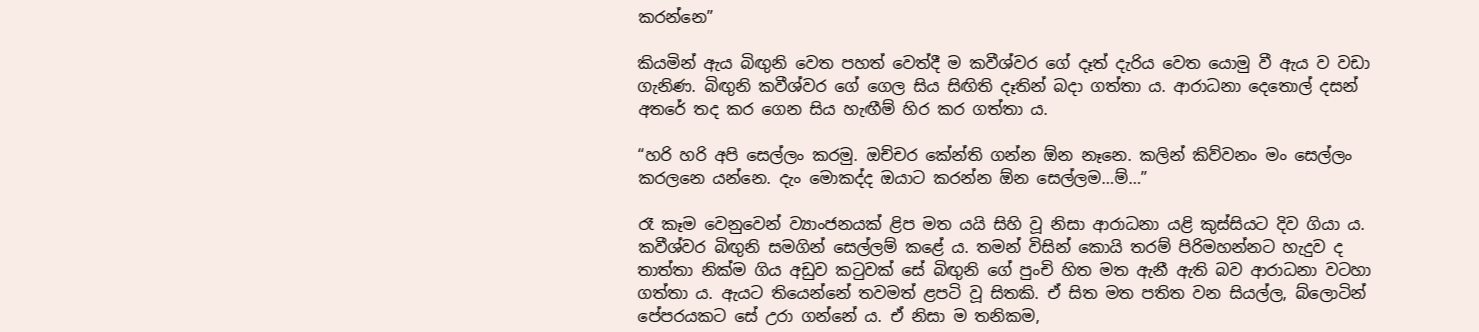කරන්නෙ”

කියමින් ඇය බිඟුනි වෙත පහත් වෙත්දී ම කවීශ්වර ගේ දෑත් දැරිය වෙත යොමු වී ඇය ව වඩා ගැනිණ. බිඟුනි කවීශ්වර ගේ ගෙල සිය සිඟිති දෑතින් බදා ගත්තා ය. ආරාධනා දෙතොල් දසන් අතරේ තද කර ගෙන සිය හැඟීම් හිර කර ගත්තා ය.

“හරි හරි අපි සෙල්ලං කරමු. ඔච්චර කේන්ති ගන්න ඕන නෑනෙ. කලින් කිව්වනං මං සෙල්ලං කරලනෙ යන්නෙ. දැං මොකද්ද ඔයාට කරන්න ඕන සෙල්ලම…ම්…”

රෑ කෑම වෙනුවෙන් ව්‍යාංජනයක් ළිප මත යයි සිහි වූ නිසා ආරාධනා යළි කුස්සියට දිව ගියා ය. කවීශ්වර බිඟුනි සමගින් සෙල්ලම් කළේ ය. තමන් විසින් කොයි තරම් පිරිමහන්නට හැදුව ද තාත්තා නික්ම ගිය අඩුව කටුවක් සේ බිඟුනි ගේ පුංචි හිත මත ඇනී ඇති බව ආරාධනා වටහා ගත්තා ය. ඇයට තියෙන්නේ තවමත් ළපටි වූ සිතකි. ඒ සිත මත පතිත වන සියල්ල, බ්ලොටින් පේපරයකට සේ උරා ගන්නේ ය. ඒ නිසා ම තනිකම,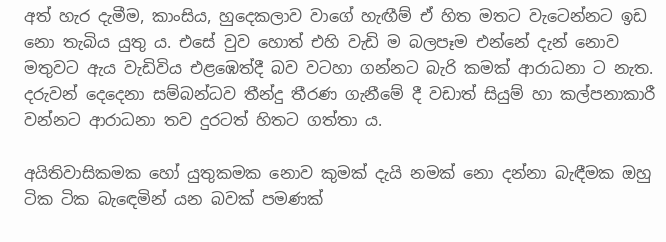අත් හැර දැමීම, කාංසිය, හුදෙකලාව වාගේ හැඟීම් ඒ හිත මතට වැටෙන්නට ඉඩ නො තැබිය යුතු ය. එසේ වුව හොත් එහි වැඩි ම බලපෑම එන්නේ දැන් නොව මතුවට ඇය වැඩිවිය එළඹෙත්දී බව වටහා ගන්නට බැරි කමක් ආරාධනා ට නැත. දරුවන් දෙදෙනා සම්බන්ධව තීන්දු තීරණ ගැනීමේ දී වඩාත් සියුම් හා කල්පනාකාරී වන්නට ආරාධනා තව දුරටත් හිතට ගත්තා ය.

අයිතිවාසිකමක හෝ යුතුකමක නොව කුමක් දැයි නමක් නො දන්නා බැඳීමක ඔහු ටික ටික බැඳෙමින් යන බවක් පමණක්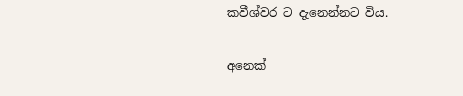කවීශ්වර ට දැනෙන්නට විය.

අනෙක්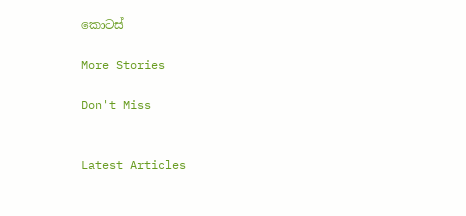කොටස්

More Stories

Don't Miss


Latest Articles